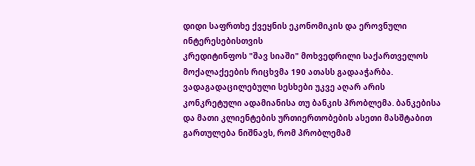დიდი საფრთხე ქვეყნის ეკონომიკის და ეროვნული ინტერესებისთვის
კრედიტინფოს "შავ სიაში" მოხვედრილი საქართველოს მოქალაქეების რიცხვმა 190 ათასს გადააჭარბა. ვადაგადაცილებული სესხები უკვე აღარ არის კონკრეტული ადამიანისა თუ ბანკის პრობლემა. ბანკებისა და მათი კლიენტების ურთიერთობების ასეთი მასშტაბით გართულება ნიშნავს, რომ პრობლემამ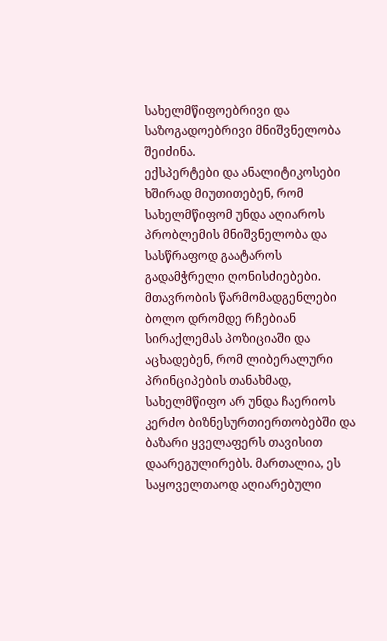სახელმწიფოებრივი და საზოგადოებრივი მნიშვნელობა შეიძინა.
ექსპერტები და ანალიტიკოსები ხშირად მიუთითებენ, რომ სახელმწიფომ უნდა აღიაროს პრობლემის მნიშვნელობა და სასწრაფოდ გაატაროს გადამჭრელი ღონისძიებები. მთავრობის წარმომადგენლები ბოლო დრომდე რჩებიან სირაქლემას პოზიციაში და აცხადებენ, რომ ლიბერალური პრინციპების თანახმად, სახელმწიფო არ უნდა ჩაერიოს კერძო ბიზნესურთიერთობებში და ბაზარი ყველაფერს თავისით დაარეგულირებს. მართალია, ეს საყოველთაოდ აღიარებული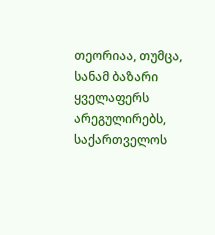თეორიაა, თუმცა, სანამ ბაზარი ყველაფერს არეგულირებს, საქართველოს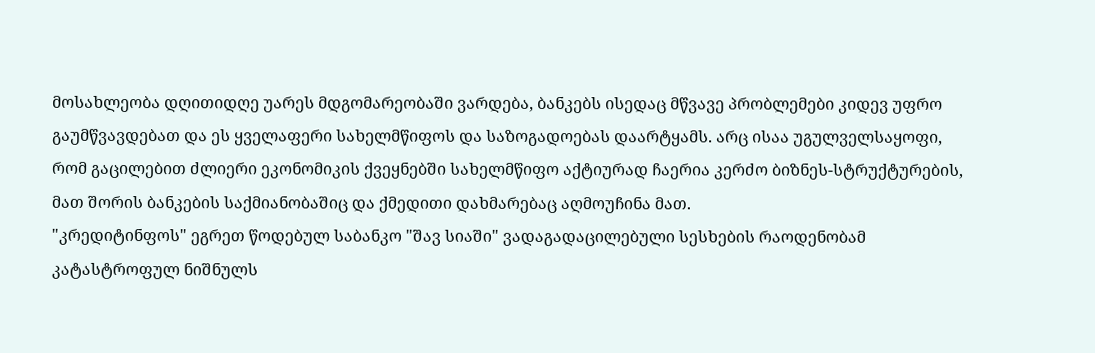მოსახლეობა დღითიდღე უარეს მდგომარეობაში ვარდება, ბანკებს ისედაც მწვავე პრობლემები კიდევ უფრო გაუმწვავდებათ და ეს ყველაფერი სახელმწიფოს და საზოგადოებას დაარტყამს. არც ისაა უგულველსაყოფი, რომ გაცილებით ძლიერი ეკონომიკის ქვეყნებში სახელმწიფო აქტიურად ჩაერია კერძო ბიზნეს-სტრუქტურების, მათ შორის ბანკების საქმიანობაშიც და ქმედითი დახმარებაც აღმოუჩინა მათ.
"კრედიტინფოს" ეგრეთ წოდებულ საბანკო "შავ სიაში" ვადაგადაცილებული სესხების რაოდენობამ კატასტროფულ ნიშნულს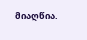მიაღწია.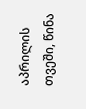აპრილის თვეში, წინა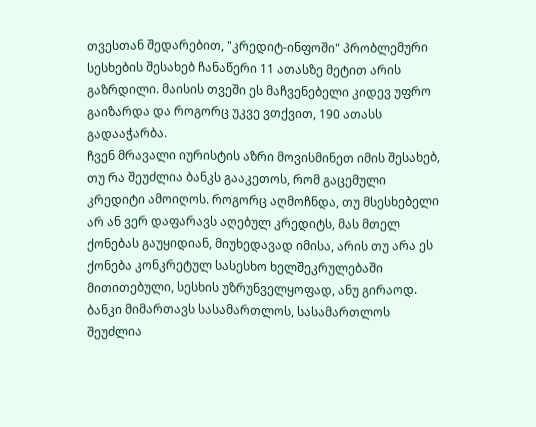თვესთან შედარებით, "კრედიტ-ინფოში" პრობლემური სესხების შესახებ ჩანაწერი 11 ათასზე მეტით არის გაზრდილი. მაისის თვეში ეს მაჩვენებელი კიდევ უფრო გაიზარდა და როგორც უკვე ვთქვით, 190 ათასს გადააჭარბა.
ჩვენ მრავალი იურისტის აზრი მოვისმინეთ იმის შესახებ, თუ რა შეუძლია ბანკს გააკეთოს, რომ გაცემული კრედიტი ამოიღოს. როგორც აღმოჩნდა, თუ მსესხებელი არ ან ვერ დაფარავს აღებულ კრედიტს, მას მთელ ქონებას გაუყიდიან, მიუხედავად იმისა, არის თუ არა ეს ქონება კონკრეტულ სასესხო ხელშეკრულებაში მითითებული, სესხის უზრუნველყოფად, ანუ გირაოდ. ბანკი მიმართავს სასამართლოს, სასამართლოს შეუძლია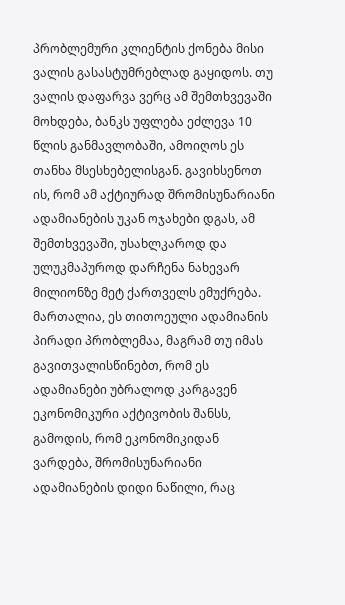პრობლემური კლიენტის ქონება მისი ვალის გასასტუმრებლად გაყიდოს. თუ ვალის დაფარვა ვერც ამ შემთხვევაში მოხდება, ბანკს უფლება ეძლევა 10 წლის განმავლობაში, ამოიღოს ეს თანხა მსესხებელისგან. გავიხსენოთ ის, რომ ამ აქტიურად შრომისუნარიანი ადამიანების უკან ოჯახები დგას, ამ შემთხვევაში, უსახლკაროდ და ულუკმაპუროდ დარჩენა ნახევარ მილიონზე მეტ ქართველს ემუქრება. მართალია, ეს თითოეული ადამიანის პირადი პრობლემაა, მაგრამ თუ იმას გავითვალისწინებთ, რომ ეს ადამიანები უბრალოდ კარგავენ ეკონომიკური აქტივობის შანსს, გამოდის, რომ ეკონომიკიდან ვარდება, შრომისუნარიანი ადამიანების დიდი ნაწილი, რაც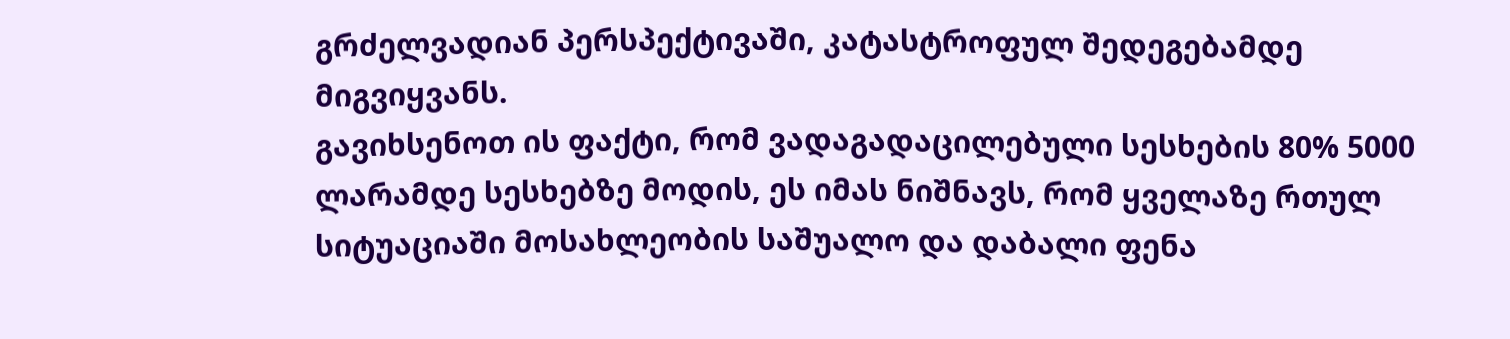გრძელვადიან პერსპექტივაში, კატასტროფულ შედეგებამდე მიგვიყვანს.
გავიხსენოთ ის ფაქტი, რომ ვადაგადაცილებული სესხების 80% 5000 ლარამდე სესხებზე მოდის, ეს იმას ნიშნავს, რომ ყველაზე რთულ სიტუაციაში მოსახლეობის საშუალო და დაბალი ფენა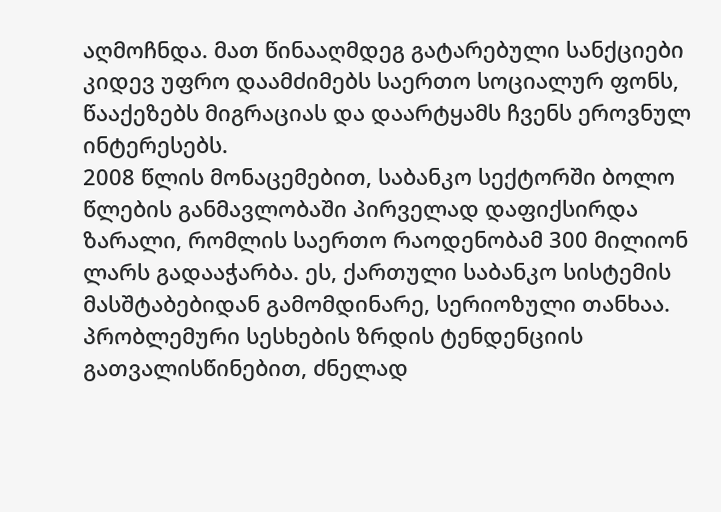აღმოჩნდა. მათ წინააღმდეგ გატარებული სანქციები კიდევ უფრო დაამძიმებს საერთო სოციალურ ფონს, წააქეზებს მიგრაციას და დაარტყამს ჩვენს ეროვნულ ინტერესებს.
2008 წლის მონაცემებით, საბანკო სექტორში ბოლო წლების განმავლობაში პირველად დაფიქსირდა ზარალი, რომლის საერთო რაოდენობამ 300 მილიონ ლარს გადააჭარბა. ეს, ქართული საბანკო სისტემის მასშტაბებიდან გამომდინარე, სერიოზული თანხაა. პრობლემური სესხების ზრდის ტენდენციის გათვალისწინებით, ძნელად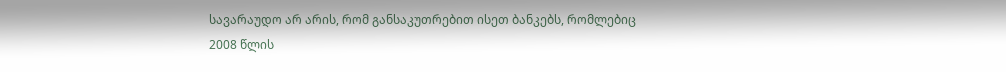სავარაუდო არ არის, რომ განსაკუთრებით ისეთ ბანკებს, რომლებიც 2008 წლის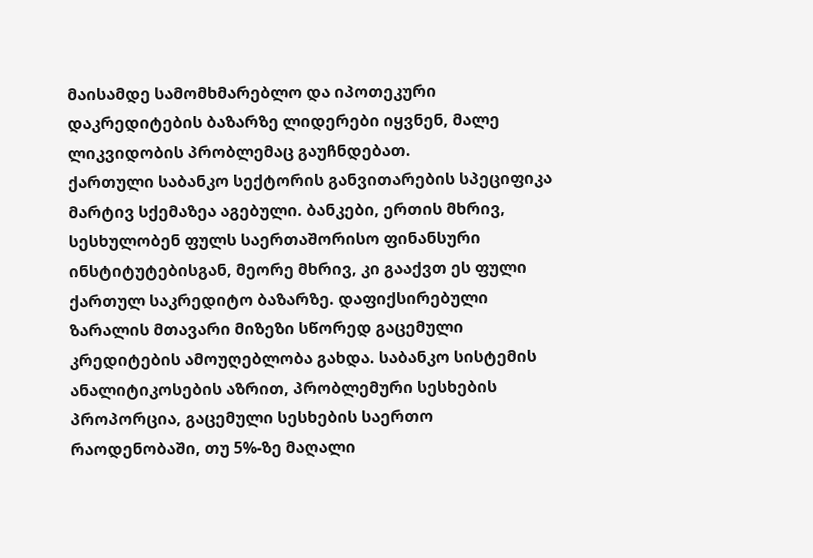მაისამდე სამომხმარებლო და იპოთეკური დაკრედიტების ბაზარზე ლიდერები იყვნენ, მალე ლიკვიდობის პრობლემაც გაუჩნდებათ.
ქართული საბანკო სექტორის განვითარების სპეციფიკა მარტივ სქემაზეა აგებული. ბანკები, ერთის მხრივ, სესხულობენ ფულს საერთაშორისო ფინანსური ინსტიტუტებისგან, მეორე მხრივ, კი გააქვთ ეს ფული ქართულ საკრედიტო ბაზარზე. დაფიქსირებული ზარალის მთავარი მიზეზი სწორედ გაცემული კრედიტების ამოუღებლობა გახდა. საბანკო სისტემის ანალიტიკოსების აზრით, პრობლემური სესხების პროპორცია, გაცემული სესხების საერთო რაოდენობაში, თუ 5%-ზე მაღალი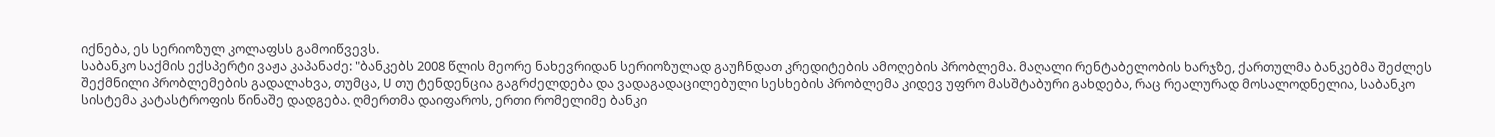იქნება, ეს სერიოზულ კოლაფსს გამოიწვევს.
საბანკო საქმის ექსპერტი ვაჟა კაპანაძე: "ბანკებს 2008 წლის მეორე ნახევრიდან სერიოზულად გაუჩნდათ კრედიტების ამოღების პრობლემა. მაღალი რენტაბელობის ხარჯზე, ქართულმა ბანკებმა შეძლეს შექმნილი პრობლემების გადალახვა, თუმცა, U თუ ტენდენცია გაგრძელდება და ვადაგადაცილებული სესხების პრობლემა კიდევ უფრო მასშტაბური გახდება, რაც რეალურად მოსალოდნელია, საბანკო სისტემა კატასტროფის წინაშე დადგება. ღმერთმა დაიფაროს, ერთი რომელიმე ბანკი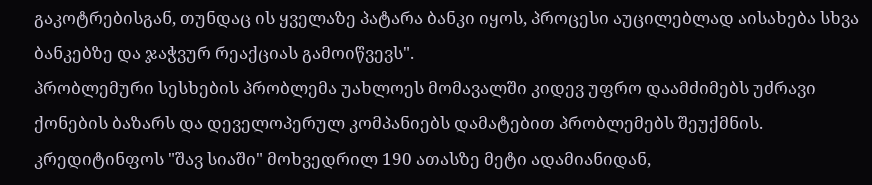გაკოტრებისგან, თუნდაც ის ყველაზე პატარა ბანკი იყოს, პროცესი აუცილებლად აისახება სხვა ბანკებზე და ჯაჭვურ რეაქციას გამოიწვევს".
პრობლემური სესხების პრობლემა უახლოეს მომავალში კიდევ უფრო დაამძიმებს უძრავი ქონების ბაზარს და დეველოპერულ კომპანიებს დამატებით პრობლემებს შეუქმნის. კრედიტინფოს "შავ სიაში" მოხვედრილ 190 ათასზე მეტი ადამიანიდან,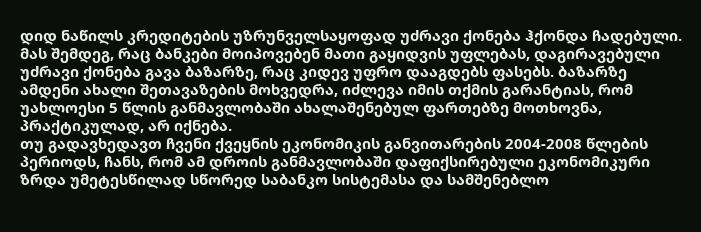დიდ ნაწილს კრედიტების უზრუნველსაყოფად უძრავი ქონება ჰქონდა ჩადებული. მას შემდეგ, რაც ბანკები მოიპოვებენ მათი გაყიდვის უფლებას, დაგირავებული უძრავი ქონება გავა ბაზარზე, რაც კიდევ უფრო დააგდებს ფასებს. ბაზარზე ამდენი ახალი შეთავაზების მოხვედრა, იძლევა იმის თქმის გარანტიას, რომ უახლოესი 5 წლის განმავლობაში ახალაშენებულ ფართებზე მოთხოვნა, პრაქტიკულად, არ იქნება.
თუ გადავხედავთ ჩვენი ქვეყნის ეკონომიკის განვითარების 2004-2008 წლების პერიოდს, ჩანს, რომ ამ დროის განმავლობაში დაფიქსირებული ეკონომიკური ზრდა უმეტესწილად სწორედ საბანკო სისტემასა და სამშენებლო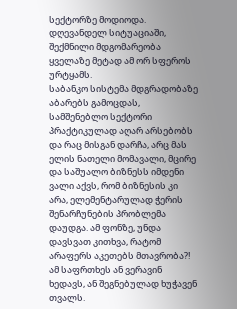სექტორზე მოდიოდა. დღევანდელ სიტუაციაში, შექმნილი მდგომარეობა ყველაზე მეტად ამ ორ სფეროს ურტყამს.
საბანკო სისტემა მდგრადობაზე აბარებს გამოცდას, სამშენებლო სექტორი პრაქტიკულად აღარ არსებობს და რაც მისგან დარჩა, არც მას ელის ნათელი მომავალი, მცირე და საშუალო ბიზნესს იმდენი ვალი აქვს, რომ ბიზნესის კი არა, ელემენტარულად ჭერის შენარჩუნების პრობლემა დაუდგა. ამ ფონზე, უნდა დავსვათ კითხვა, რატომ არაფერს აკეთებს მთავრობა?! ამ საფრთხეს ან ვერავინ ხედავს, ან შეგნებულად ხუჭავენ თვალს.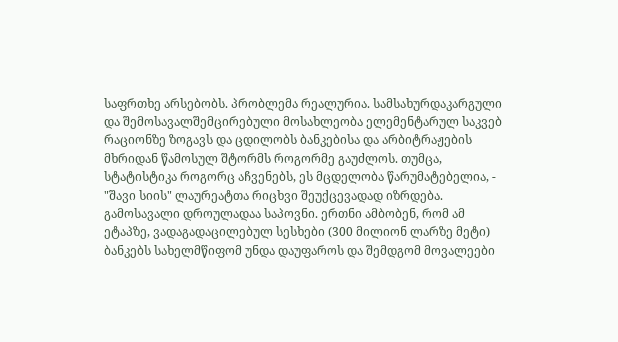საფრთხე არსებობს. პრობლემა რეალურია. სამსახურდაკარგული და შემოსავალშემცირებული მოსახლეობა ელემენტარულ საკვებ რაციონზე ზოგავს და ცდილობს ბანკებისა და არბიტრაჟების მხრიდან წამოსულ შტორმს როგორმე გაუძლოს. თუმცა, სტატისტიკა როგორც აჩვენებს, ეს მცდელობა წარუმატებელია, - "შავი სიის" ლაურეატთა რიცხვი შეუქცევადად იზრდება. გამოსავალი დროულადაა საპოვნი. ერთნი ამბობენ, რომ ამ ეტაპზე, ვადაგადაცილებულ სესხები (300 მილიონ ლარზე მეტი) ბანკებს სახელმწიფომ უნდა დაუფაროს და შემდგომ მოვალეები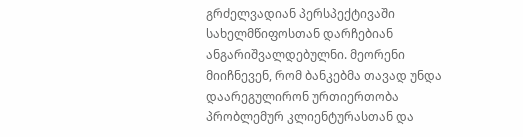გრძელვადიან პერსპექტივაში სახელმწიფოსთან დარჩებიან ანგარიშვალდებულნი. მეორენი მიიჩნევენ, რომ ბანკებმა თავად უნდა დაარეგულირონ ურთიერთობა პრობლემურ კლიენტურასთან და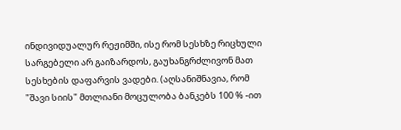ინდივიდუალურ რეჟიმში, ისე რომ სესხზე რიცხული სარგებელი არ გაიზარდოს, გაუხანგრძლივონ მათ სესხების დაფარვის ვადები. (აღსანიშნავია, რომ "შავი სიის" მთლიანი მოცულობა ბანკებს 100 % -ით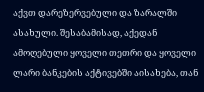აქვთ დარეზერვებული და ზარალში ასახული. შესაბამისად, აქედან ამოღებული ყოველი თეთრი და ყოველი ლარი ბანკების აქტივებში აისახება, თან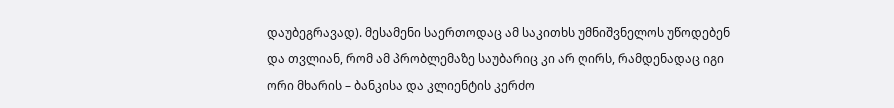დაუბეგრავად). მესამენი საერთოდაც ამ საკითხს უმნიშვნელოს უწოდებენ და თვლიან, რომ ამ პრობლემაზე საუბარიც კი არ ღირს, რამდენადაც იგი ორი მხარის – ბანკისა და კლიენტის კერძო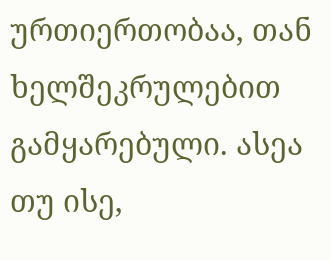ურთიერთობაა, თან ხელშეკრულებით გამყარებული. ასეა თუ ისე,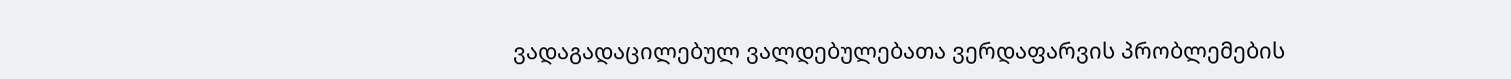ვადაგადაცილებულ ვალდებულებათა ვერდაფარვის პრობლემების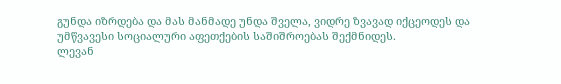გუნდა იზრდება და მას მანმადე უნდა შველა, ვიდრე ზვავად იქცეოდეს და უმწვავესი სოციალური აფეთქების საშიშროებას შექმნიდეს.
ლევან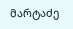მარტაძე